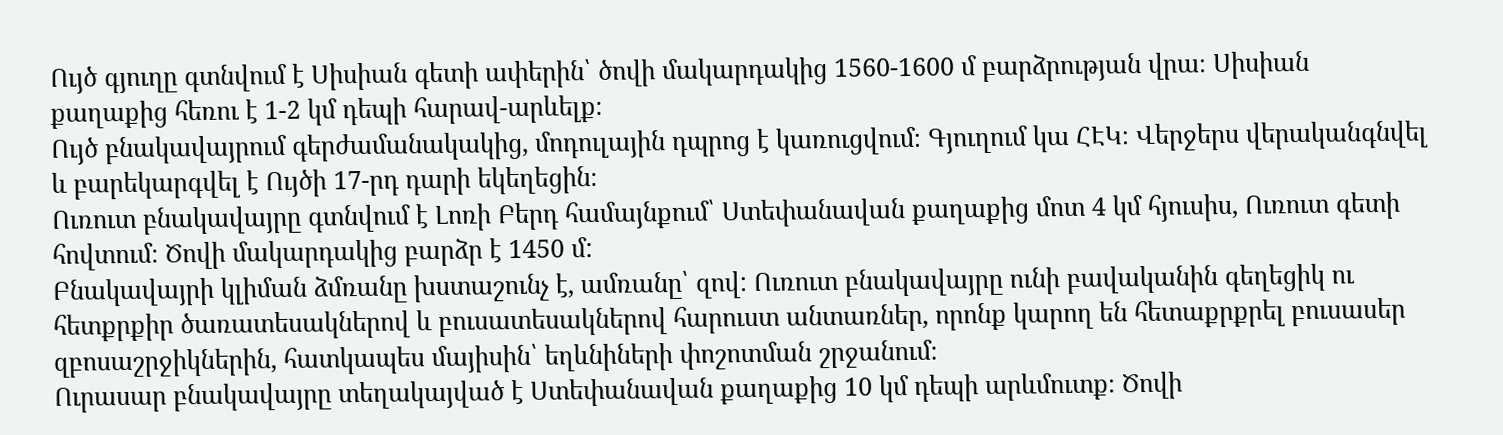Ույծ գյուղը գտնվում է Սիսիան գետի ափերին՝ ծովի մակարդակից 1560-1600 մ բարձրության վրա։ Սիսիան քաղաքից հեռու է 1-2 կմ դեպի հարավ-արևելք։
Ույծ բնակավայրում գերժամանակակից, մոդուլային դպրոց է կառուցվում։ Գյուղում կա ՀԷԿ։ Վերջերս վերականգնվել և բարեկարգվել է Ույծի 17-րդ դարի եկեղեցին։
Ուռուտ բնակավայրը գտնվում է Լոռի Բերդ համայնքում՝ Ստեփանավան քաղաքից մոտ 4 կմ հյուսիս, Ուռուտ գետի հովտում։ Ծովի մակարդակից բարձր է 1450 մ:
Բնակավայրի կլիման ձմռանը խստաշունչ է, ամռանը՝ զով: Ուռուտ բնակավայրը ունի բավականին գեղեցիկ ու հետքրքիր ծառատեսակներով և բուսատեսակներով հարուստ անտառներ, որոնք կարող են հետաքրքրել բուսասեր զբոսաշրջիկներին, հատկապես մայիսին՝ եղևնիների փոշոտման շրջանում։
Ուրասար բնակավայրը տեղակայված է Ստեփանավան քաղաքից 10 կմ դեպի արևմուտք։ Ծովի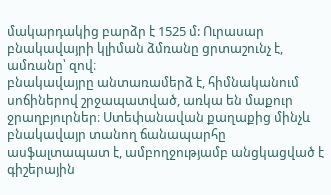մակարդակից բարձր է 1525 մ: Ուրասար բնակավայրի կլիման ձմռանը ցրտաշունչ է, ամռանը՝ զով։
բնակավայրը անտառամերձ է, հիմնականում սոճիներով շրջապատված, առկա են մաքուր ջրաղբյուրներ։ Ստեփանավան քաղաքից մինչև բնակավայր տանող ճանապարհը ասֆալտապատ է, ամբողջությամբ անցկացված է գիշերային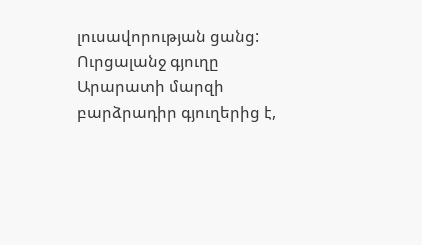լուսավորության ցանց:
Ուրցալանջ գյուղը Արարատի մարզի բարձրադիր գյուղերից է,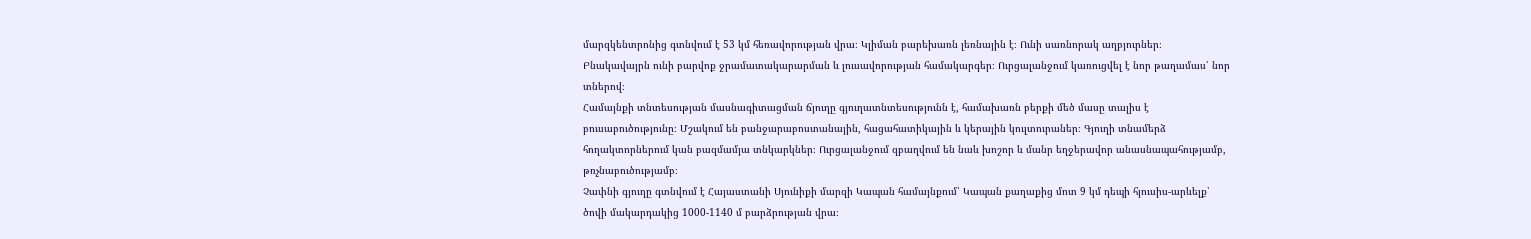մարզկենտրոնից գտնվում է 53 կմ հեռավորության վրա։ Կլիման բարեխառն լեռնային է։ Ունի սառնորակ աղբյուրներ։ Բնակավայրն ունի բարվոք ջրամատակարարման և լուսավորության համակարգեր։ Ուրցալանջում կառուցվել է նոր թաղամաս՝ նոր տներով։
Համայնքի տնտեսության մասնագիտացման ճյուղը գյուղատնտեսությունն է, համախառն բերքի մեծ մասը տալիս է բուսաբուծությունը։ Մշակում են բանջարաբոստանային, հացահատիկային և կերային կուլտուրաներ։ Գյուղի տնամերձ հողակտորներում կան բազմամյա տնկարկներ։ Ուրցալանջում զբաղվում են նաև խոշոր և մանր եղջերավոր անասնապահությամբ, թռչնաբուծությամբ։
Չափնի գյուղը գտնվում է Հայաստանի Սյունիքի մարզի Կապան համայնքում՝ Կապան քաղաքից մոտ 9 կմ դեպի հյուսիս-արևելք՝ ծովի մակարդակից 1000-1140 մ բարձրության վրա։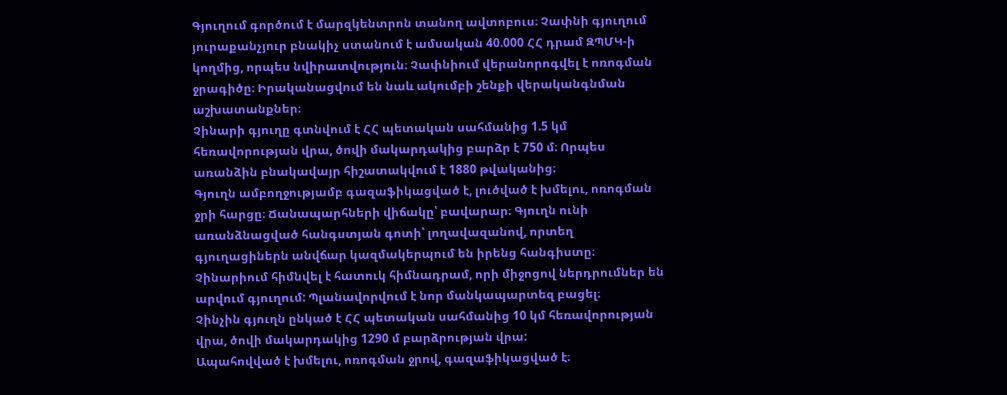Գյուղում գործում է մարզկենտրոն տանող ավտոբուս։ Չափնի գյուղում յուրաքանչյուր բնակիչ ստանում է ամսական 40.000 ՀՀ դրամ ԶՊՄԿ-ի կողմից, որպես նվիրատվություն։ Չափնիում վերանորոգվել է ոռոգման ջրագիծը։ Իրականացվում են նաև ակումբի շենքի վերականգնման աշխատանքներ։
Չինարի գյուղը գտնվում է ՀՀ պետական սահմանից 1.5 կմ հեռավորության վրա, ծովի մակարդակից բարձր է 750 մ։ Որպես առանձին բնակավայր հիշատակվում է 1880 թվականից։
Գյուղն ամբողջությամբ գազաֆիկացված է, լուծված է խմելու, ոռոգման ջրի հարցը։ Ճանապարհների վիճակը՝ բավարար։ Գյուղն ունի առանձնացված հանգստյան գոտի՝ լողավազանով, որտեղ գյուղացիներն անվճար կազմակերպում են իրենց հանգիստը։
Չինարիում հիմնվել է հատուկ հիմնադրամ, որի միջոցով ներդրումներ են արվում գյուղում: Պլանավորվում է նոր մանկապարտեզ բացել։
Չինչին գյուղն ընկած է ՀՀ պետական սահմանից 10 կմ հեռավորության վրա, ծովի մակարդակից 1290 մ բարձրության վրա:
Ապահովված է խմելու, ոռոգման ջրով, գազաֆիկացված է։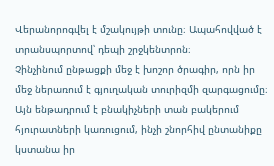Վերանորոգվել է մշակույթի տունը։ Ապահովված է տրանսպորտով՝ դեպի շրջկենտրոն։
Չինչինում ընթացքի մեջ է խոշոր ծրագիր, որն իր մեջ ներառում է գյուղական տուրիզմի զարգացումը։ Այն ենթադրում է բնակիչների տան բակերում հյուրատների կառուցում, ինչի շնորհիվ ընտանիքը կստանա իր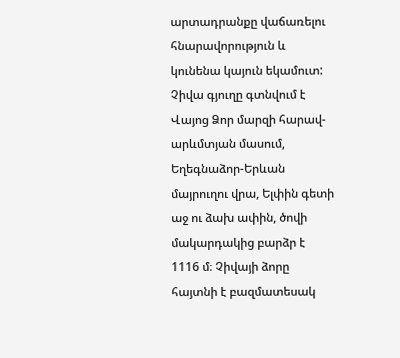արտադրանքը վաճառելու հնարավորություն և կունենա կայուն եկամուտ:
Չիվա գյուղը գտնվում է Վայոց Ձոր մարզի հարավ-արևմտյան մասում, Եղեգնաձոր-Երևան մայրուղու վրա, Ելփին գետի աջ ու ձախ ափին, ծովի մակարդակից բարձր է 1116 մ։ Չիվայի ձորը հայտնի է բազմատեսակ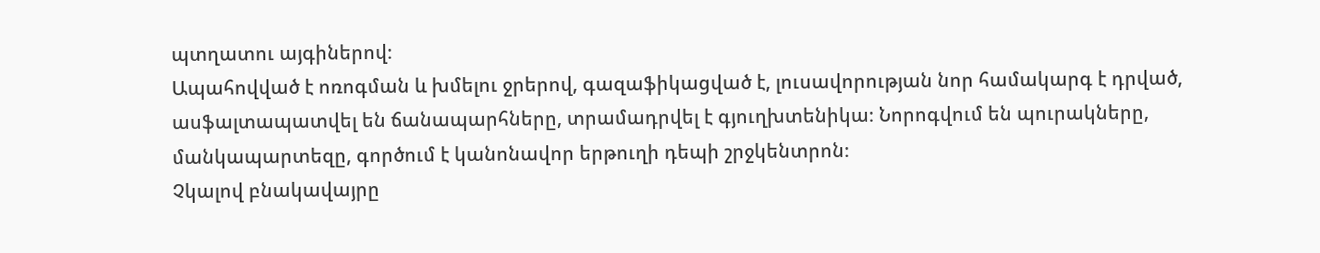պտղատու այգիներով։
Ապահովված է ոռոգման և խմելու ջրերով, գազաֆիկացված է, լուսավորության նոր համակարգ է դրված, ասֆալտապատվել են ճանապարհները, տրամադրվել է գյուղխտենիկա։ Նորոգվում են պուրակները, մանկապարտեզը, գործում է կանոնավոր երթուղի դեպի շրջկենտրոն։
Չկալով բնակավայրը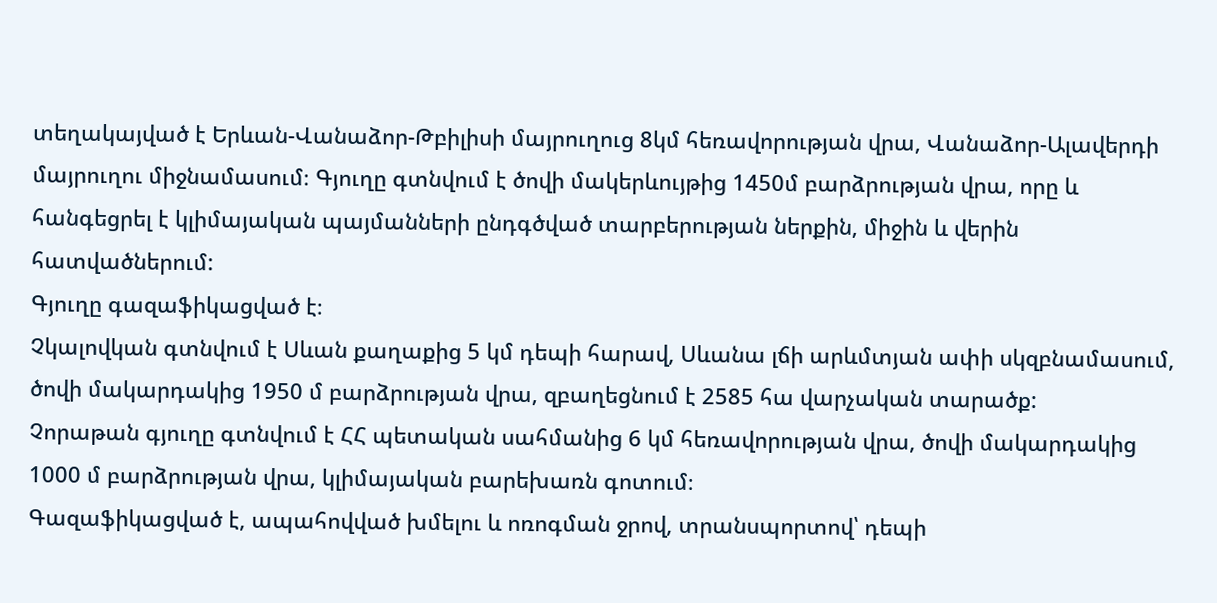տեղակայված է Երևան-Վանաձոր-Թբիլիսի մայրուղուց 8կմ հեռավորության վրա, Վանաձոր-Ալավերդի մայրուղու միջնամասում։ Գյուղը գտնվում է ծովի մակերևույթից 1450մ բարձրության վրա, որը և հանգեցրել է կլիմայական պայմանների ընդգծված տարբերության ներքին, միջին և վերին հատվածներում:
Գյուղը գազաֆիկացված է։
Չկալովկան գտնվում է Սևան քաղաքից 5 կմ դեպի հարավ, Սևանա լճի արևմտյան ափի սկզբնամասում, ծովի մակարդակից 1950 մ բարձրության վրա, զբաղեցնում է 2585 հա վարչական տարածք:
Չորաթան գյուղը գտնվում է ՀՀ պետական սահմանից 6 կմ հեռավորության վրա, ծովի մակարդակից 1000 մ բարձրության վրա, կլիմայական բարեխառն գոտում։
Գազաֆիկացված է, ապահովված խմելու և ոռոգման ջրով, տրանսպորտով՝ դեպի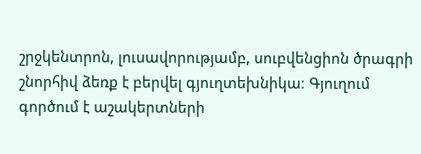շրջկենտրոն, լուսավորությամբ, սուբվենցիոն ծրագրի շնորհիվ ձեռք է բերվել գյուղտեխնիկա։ Գյուղում գործում է աշակերտների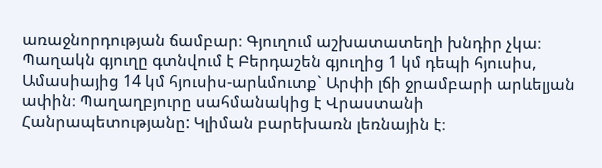առաջնորդության ճամբար։ Գյուղում աշխատատեղի խնդիր չկա։
Պաղակն գյուղը գտնվում է Բերդաշեն գյուղից 1 կմ դեպի հյուսիս, Ամասիայից 14 կմ հյուսիս-արևմուտք` Արփի լճի ջրամբարի արևելյան ափին։ Պաղաղբյուրը սահմանակից է Վրաստանի Հանրապետությանը: Կլիման բարեխառն լեռնային է։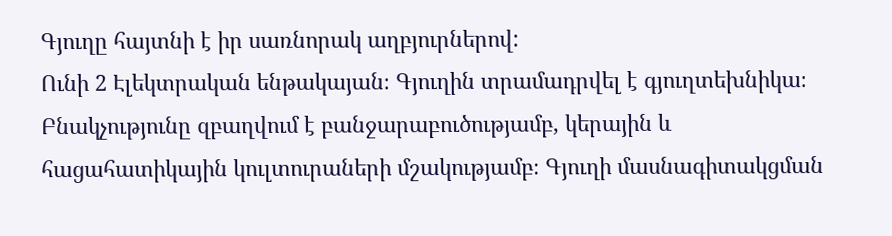Գյուղը հայտնի է իր սառնորակ աղբյուրներով:
Ունի 2 Էլեկտրական ենթակայան։ Գյուղին տրամադրվել է գյուղտեխնիկա։ Բնակչությունը զբաղվում է բանջարաբուծությամբ, կերային և հացահատիկային կուլտուրաների մշակությամբ։ Գյուղի մասնագիտակցման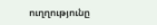ուղղությունը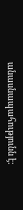անասնապահությունն է: